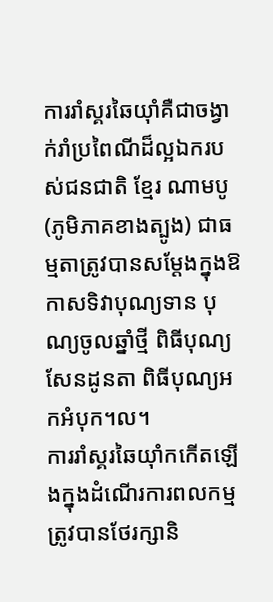ការរាំស្គរឆៃយ៉ាំគឺជាចង្វាក់រាំប្រពៃណីដ៏ល្អឯករបស់ជនជាតិ ខ្មែរ ណាមបូ (ភូមិភាគខាងត្បូង) ជាធម្មតាត្រូវបានសម្តែងក្នុងឱកាសទិវាបុណ្យទាន បុណ្យចូលឆ្នាំថ្មី ពិធីបុណ្យសែនដូនតា ពិធីបុណ្យអកអំបុក។ល។
ការរាំស្គរឆៃយ៉ាំកកើតឡើងក្នុងដំណើរការពលកម្មត្រូវបានថែរក្សានិ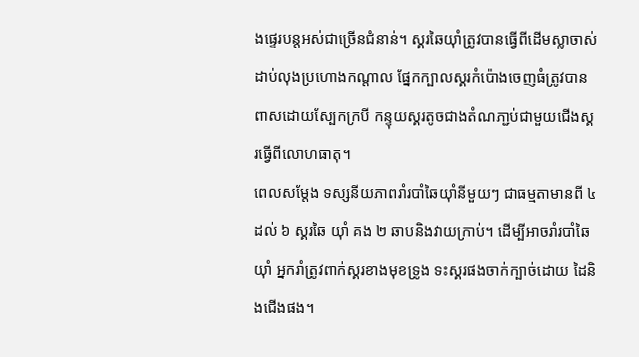ងផ្ទេរបន្តអស់ជាច្រើនជំនាន់។ ស្គរឆៃយ៉ាំត្រូវបានធ្វើពីដើមស្លាចាស់ដាប់លុងប្រហោងកណ្តាល ផ្នែកក្បាលស្គរកំប៉ោងចេញធំត្រូវបានពាសដោយស្បែកក្របី កន្ទុយស្គរតូចជាងតំណភា្ជប់ជាមួយជើងស្គរធ្វើពីលោហធាតុ។
ពេលសម្តែង ទស្សនីយភាពរាំរបាំឆៃយ៉ាំនីមួយៗ ជាធម្មតាមានពី ៤ ដល់ ៦ ស្គរឆៃ យ៉ាំ គង ២ ឆាបនិងវាយក្រាប់។ ដើម្បីអាចរាំរបាំឆៃយ៉ាំ អ្នករាំត្រូវពាក់ស្គរខាងមុខទ្រូង ទះស្គរផងចាក់ក្បាច់ដោយ ដៃនិងជើងផង។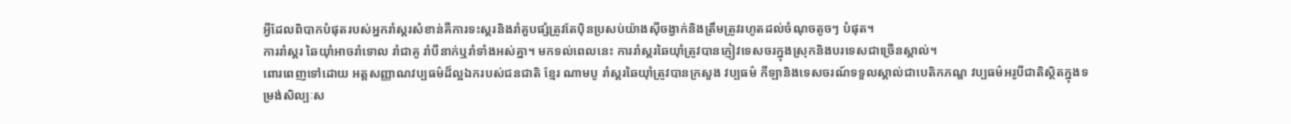អ្វីដែលពិបាកបំផុតរបស់អ្នករាំស្គរសំខាន់គឺការទះស្គរនិងរាំគួបផ្សំត្រូវតែប៉ិនប្រសប់យ៉ាងស៊ីចង្វាក់និងត្រឹមត្រូវរហូតដល់ចំណុចតូចៗ បំផុត។
ការរាំស្គរ ឆៃយ៉ាំអាចរាំទោល រាំជាគូ រាំបីនាក់ឬរាំទាំងអស់គ្នា។ មកទល់ពេលនេះ ការរាំស្គរឆៃយ៉ាំត្រូវបានភ្ញៀវទេសចរក្នុងស្រុកនិងបរទេសជាច្រើនស្គាល់។
ពោរពេញទៅដោយ អត្តសញ្ញាណវប្បធម៌ដ៏ល្អឯករបស់ជនជាតិ ខ្មែរ ណាមបូ រាំស្គរឆៃយ៉ាំត្រូវបានក្រសួង វប្បធម៌ កីឡានិងទេសចរណ៍ទទួលស្គាល់ជាបេតិកភណ្ឌ វប្បធម៌អរូបីជាតិស្ថិតក្នុងទម្រង់សិល្បៈស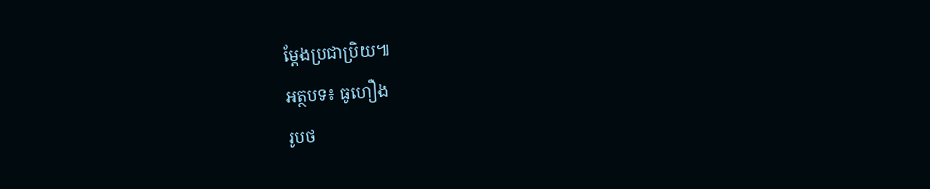ម្តែងប្រជាប្រិយ៕
អត្ថបទ៖ ធូហឿង
រូបថ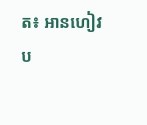ត៖ អានហៀវ
ប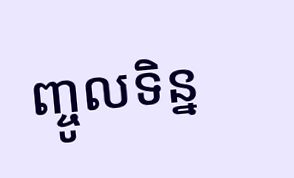ញ្ចូលទិន្ន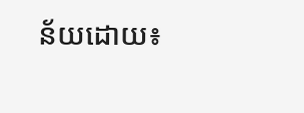ន័យដោយ៖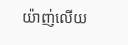យ៉ាញ់លើយ